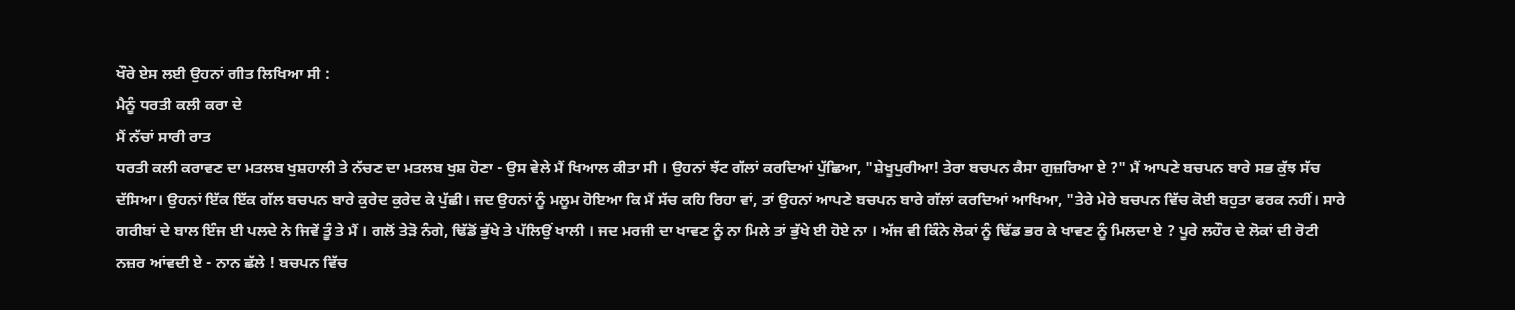ਖੌਰੇ ਏਸ ਲਈ ਉਹਨਾਂ ਗੀਤ ਲਿਖਿਆ ਸੀ :
ਮੈਨੂੰ ਧਰਤੀ ਕਲੀ ਕਰਾ ਦੇ
ਮੈਂ ਨੱਚਾਂ ਸਾਰੀ ਰਾਤ
ਧਰਤੀ ਕਲੀ ਕਰਾਵਣ ਦਾ ਮਤਲਬ ਖੁਸ਼ਹਾਲੀ ਤੇ ਨੱਚਣ ਦਾ ਮਤਲਬ ਖੁਸ਼ ਹੋਣਾ - ਉਸ ਵੇਲੇ ਮੈਂ ਖਿਆਲ ਕੀਤਾ ਸੀ । ਉਹਨਾਂ ਝੱਟ ਗੱਲਾਂ ਕਰਦਿਆਂ ਪੁੱਛਿਆ, "ਸ਼ੇਖੂਪੁਰੀਆ! ਤੇਰਾ ਬਚਪਨ ਕੈਸਾ ਗੁਜ਼ਰਿਆ ਏ ?" ਮੈਂ ਆਪਣੇ ਬਚਪਨ ਬਾਰੇ ਸਭ ਕੁੱਝ ਸੱਚ ਦੱਸਿਆ। ਉਹਨਾਂ ਇੱਕ ਇੱਕ ਗੱਲ ਬਚਪਨ ਬਾਰੇ ਕੁਰੇਦ ਕੁਰੇਦ ਕੇ ਪੁੱਛੀ। ਜਦ ਉਹਨਾਂ ਨੂੰ ਮਲੂਮ ਹੋਇਆ ਕਿ ਮੈਂ ਸੱਚ ਕਹਿ ਰਿਹਾ ਵਾਂ, ਤਾਂ ਉਹਨਾਂ ਆਪਣੇ ਬਚਪਨ ਬਾਰੇ ਗੱਲਾਂ ਕਰਦਿਆਂ ਆਖਿਆ, "ਤੇਰੇ ਮੇਰੇ ਬਚਪਨ ਵਿੱਚ ਕੋਈ ਬਹੁਤਾ ਫਰਕ ਨਹੀਂ। ਸਾਰੇ ਗਰੀਬਾਂ ਦੇ ਬਾਲ ਇੰਜ ਈ ਪਲਦੇ ਨੇ ਜਿਵੇਂ ਤੂੰ ਤੇ ਮੈਂ । ਗਲੋਂ ਤੇੜੋ ਨੰਗੇ, ਢਿੱਡੋਂ ਭੁੱਖੇ ਤੇ ਪੱਲਿਉਂ ਖਾਲੀ । ਜਦ ਮਰਜੀ ਦਾ ਖਾਵਣ ਨੂੰ ਨਾ ਮਿਲੇ ਤਾਂ ਭੁੱਖੇ ਈ ਹੋਏ ਨਾ । ਅੱਜ ਵੀ ਕਿੰਨੇ ਲੋਕਾਂ ਨੂੰ ਢਿੱਡ ਭਰ ਕੇ ਖਾਵਣ ਨੂੰ ਮਿਲਦਾ ਏ ? ਪੂਰੇ ਲਹੌਰ ਦੇ ਲੋਕਾਂ ਦੀ ਰੋਟੀ ਨਜ਼ਰ ਆਂਵਦੀ ਏ - ਨਾਨ ਛੱਲੇ ! ਬਚਪਨ ਵਿੱਚ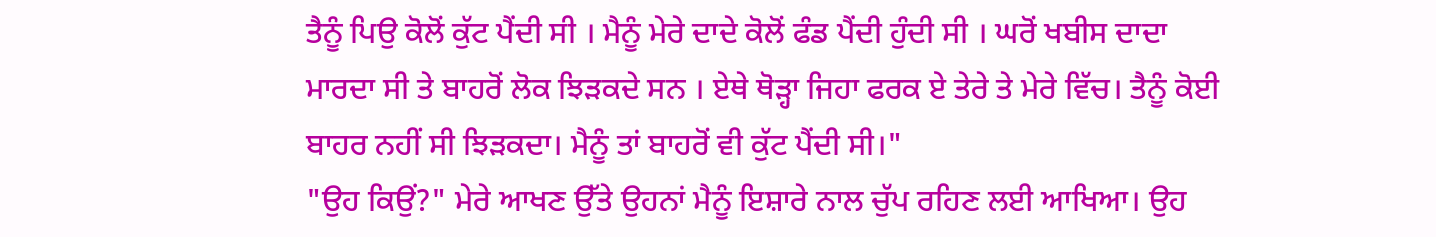ਤੈਨੂੰ ਪਿਉ ਕੋਲੋਂ ਕੁੱਟ ਪੈਂਦੀ ਸੀ । ਮੈਨੂੰ ਮੇਰੇ ਦਾਦੇ ਕੋਲੋਂ ਫੰਡ ਪੈਂਦੀ ਹੁੰਦੀ ਸੀ । ਘਰੋਂ ਖਬੀਸ ਦਾਦਾ ਮਾਰਦਾ ਸੀ ਤੇ ਬਾਹਰੋਂ ਲੋਕ ਝਿੜਕਦੇ ਸਨ । ਏਥੇ ਥੋੜ੍ਹਾ ਜਿਹਾ ਫਰਕ ਏ ਤੇਰੇ ਤੇ ਮੇਰੇ ਵਿੱਚ। ਤੈਨੂੰ ਕੋਈ ਬਾਹਰ ਨਹੀਂ ਸੀ ਝਿੜਕਦਾ। ਮੈਨੂੰ ਤਾਂ ਬਾਹਰੋਂ ਵੀ ਕੁੱਟ ਪੈਂਦੀ ਸੀ।"
"ਉਹ ਕਿਉਂ?" ਮੇਰੇ ਆਖਣ ਉੱਤੇ ਉਹਨਾਂ ਮੈਨੂੰ ਇਸ਼ਾਰੇ ਨਾਲ ਚੁੱਪ ਰਹਿਣ ਲਈ ਆਖਿਆ। ਉਹ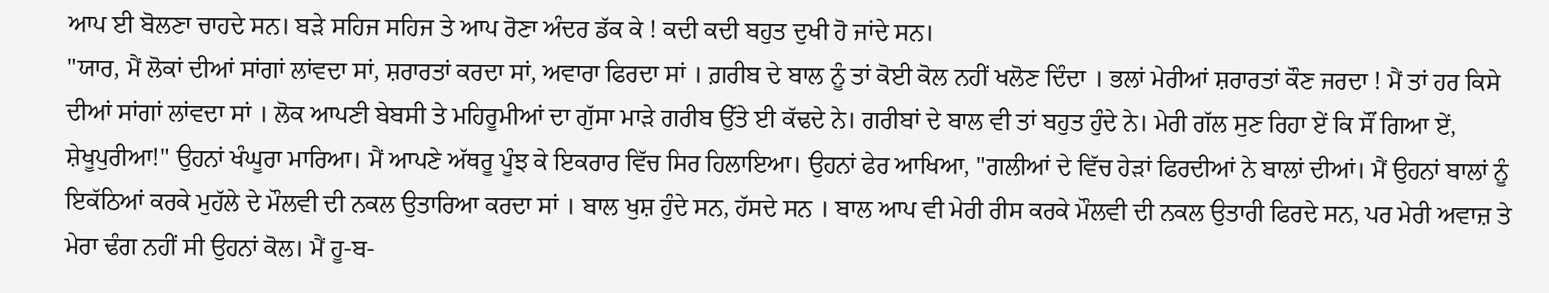ਆਪ ਈ ਬੋਲਣਾ ਚਾਹਦੇ ਸਨ। ਬੜੇ ਸਹਿਜ ਸਹਿਜ ਤੇ ਆਪ ਰੋਣਾ ਅੰਦਰ ਡੱਕ ਕੇ ! ਕਦੀ ਕਦੀ ਬਹੁਤ ਦੁਖੀ ਹੋ ਜਾਂਦੇ ਸਨ।
"ਯਾਰ, ਮੈਂ ਲੋਕਾਂ ਦੀਆਂ ਸਾਂਗਾਂ ਲਾਂਵਦਾ ਸਾਂ, ਸ਼ਰਾਰਤਾਂ ਕਰਦਾ ਸਾਂ, ਅਵਾਰਾ ਫਿਰਦਾ ਸਾਂ । ਗ਼ਰੀਬ ਦੇ ਬਾਲ ਨੂੰ ਤਾਂ ਕੋਈ ਕੋਲ ਨਹੀਂ ਖਲੋਣ ਦਿੰਦਾ । ਭਲਾਂ ਮੇਰੀਆਂ ਸ਼ਰਾਰਤਾਂ ਕੌਣ ਜਰਦਾ ! ਮੈਂ ਤਾਂ ਹਰ ਕਿਸੇ ਦੀਆਂ ਸਾਂਗਾਂ ਲਾਂਵਦਾ ਸਾਂ । ਲੋਕ ਆਪਣੀ ਬੇਬਸੀ ਤੇ ਮਹਿਰੂਮੀਆਂ ਦਾ ਗੁੱਸਾ ਮਾੜੇ ਗਰੀਬ ਉੱਤੇ ਈ ਕੱਢਦੇ ਨੇ। ਗਰੀਬਾਂ ਦੇ ਬਾਲ ਵੀ ਤਾਂ ਬਹੁਤ ਹੁੰਦੇ ਨੇ। ਮੇਰੀ ਗੱਲ ਸੁਣ ਰਿਹਾ ਏਂ ਕਿ ਸੌਂ ਗਿਆ ਏਂ, ਸ਼ੇਖੂਪੁਰੀਆ!" ਉਹਨਾਂ ਖੰਘੂਰਾ ਮਾਰਿਆ। ਮੈਂ ਆਪਣੇ ਅੱਥਰੂ ਪੂੰਝ ਕੇ ਇਕਰਾਰ ਵਿੱਚ ਸਿਰ ਹਿਲਾਇਆ। ਉਹਨਾਂ ਫੇਰ ਆਖਿਆ, "ਗਲੀਆਂ ਦੇ ਵਿੱਚ ਹੇੜਾਂ ਫਿਰਦੀਆਂ ਨੇ ਬਾਲਾਂ ਦੀਆਂ। ਮੈਂ ਉਹਨਾਂ ਬਾਲਾਂ ਨੂੰ ਇਕੱਠਿਆਂ ਕਰਕੇ ਮੁਹੱਲੇ ਦੇ ਮੌਲਵੀ ਦੀ ਨਕਲ ਉਤਾਰਿਆ ਕਰਦਾ ਸਾਂ । ਬਾਲ ਖੁਸ਼ ਹੁੰਦੇ ਸਨ, ਹੱਸਦੇ ਸਨ । ਬਾਲ ਆਪ ਵੀ ਮੇਰੀ ਰੀਸ ਕਰਕੇ ਮੌਲਵੀ ਦੀ ਨਕਲ ਉਤਾਰੀ ਫਿਰਦੇ ਸਨ, ਪਰ ਮੇਰੀ ਅਵਾਜ਼ ਤੇ ਮੇਰਾ ਢੰਗ ਨਹੀਂ ਸੀ ਉਹਨਾਂ ਕੋਲ। ਮੈਂ ਹੂ-ਬ-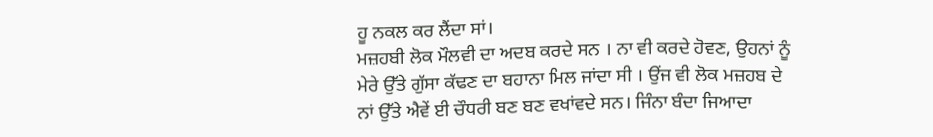ਹੂ ਨਕਲ ਕਰ ਲੈਂਦਾ ਸਾਂ।
ਮਜ਼ਹਬੀ ਲੋਕ ਮੌਲਵੀ ਦਾ ਅਦਬ ਕਰਦੇ ਸਨ । ਨਾ ਵੀ ਕਰਦੇ ਹੋਵਣ, ਉਹਨਾਂ ਨੂੰ ਮੇਰੇ ਉੱਤੇ ਗੁੱਸਾ ਕੱਢਣ ਦਾ ਬਹਾਨਾ ਮਿਲ ਜਾਂਦਾ ਸੀ । ਉਂਜ ਵੀ ਲੋਕ ਮਜ਼ਹਬ ਦੇ ਨਾਂ ਉੱਤੇ ਐਵੇਂ ਈ ਚੌਧਰੀ ਬਣ ਬਣ ਵਖਾਂਵਦੇ ਸਨ। ਜਿੰਨਾ ਬੰਦਾ ਜਿਆਦਾ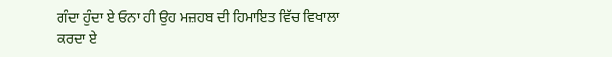ਗੰਦਾ ਹੁੰਦਾ ਏ ਓਨਾ ਹੀ ਉਹ ਮਜ਼ਹਬ ਦੀ ਹਿਮਾਇਤ ਵਿੱਚ ਵਿਖਾਲਾ ਕਰਦਾ ਏ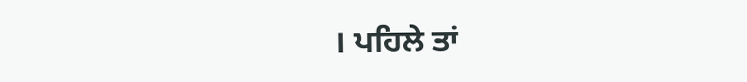। ਪਹਿਲੇ ਤਾਂ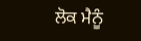ਲੋਕ ਮੈਨੂੰ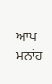ਆਪ ਮਨਾਂਹ